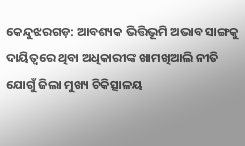କେନ୍ଦୁଝରଗଡ଼: ଆବଶ୍ୟକ ଭିତ୍ତିଭୂମି ଅଭାବ ସାଙ୍ଗକୁ ଦାୟିତ୍ୱରେ ଥିବା ଅଧିକାରୀଙ୍କ ଖାମଖିଆଲି ନୀତି ଯୋଗୁଁ ଜିଲା ମୁଖ୍ୟ ଚିକିତ୍ସାଳୟ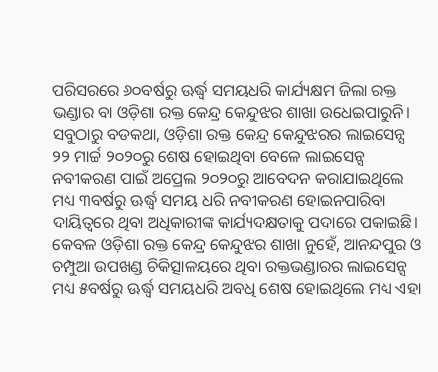ପରିସରରେ ୬୦ବର୍ଷରୁ ଊର୍ଦ୍ଧ୍ବ ସମୟଧରି କାର୍ଯ୍ୟକ୍ଷମ ଜିଲା ରକ୍ତ ଭଣ୍ଡାର ବା ଓଡ଼ିଶା ରକ୍ତ କେନ୍ଦ୍ର କେନ୍ଦୁଝର ଶାଖା ଉଧେଇପାରୁନି। ସବୁଠାରୁ ବଡକଥା, ଓଡ଼ିଶା ରକ୍ତ କେନ୍ଦ୍ର କେନ୍ଦୁଝରର ଲାଇସେନ୍ସ ୨୨ ମାର୍ଚ୍ଚ ୨୦୨୦ରୁ ଶେଷ ହୋଇଥିବା ବେଳେ ଲାଇସେନ୍ସ ନବୀକରଣ ପାଇଁ ଅପ୍ରେଲ ୨୦୨୦ରୁ ଆବେଦନ କରାଯାଇଥିଲେ ମଧ୍ୟ ୩ବର୍ଷରୁ ଊର୍ଦ୍ଧ୍ବ ସମୟ ଧରି ନବୀକରଣ ହୋଇନପାରିବା ଦାୟିତ୍ୱରେ ଥିବା ଅଧିକାରୀଙ୍କ କାର୍ଯ୍ୟଦକ୍ଷତାକୁ ପଦାରେ ପକାଇଛି। କେବଳ ଓଡ଼ିଶା ରକ୍ତ କେନ୍ଦ୍ର କେନ୍ଦୁଝର ଶାଖା ନୁହେଁ, ଆନନ୍ଦପୁର ଓ ଚମ୍ପୁଆ ଉପଖଣ୍ଡ ଚିକିତ୍ସାଳୟରେ ଥିବା ରକ୍ତଭଣ୍ଡାରର ଲାଇସେନ୍ସ ମଧ୍ୟ ୫ବର୍ଷରୁ ଊର୍ଦ୍ଧ୍ବ ସମୟଧରି ଅବଧି ଶେଷ ହୋଇଥିଲେ ମଧ୍ୟ ଏହା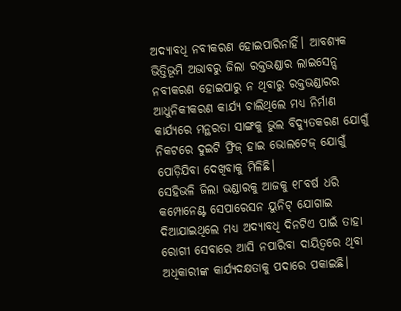ଅଦ୍ୟାବଧି ନବୀକରଣ ହୋଇପାରିନାହିଁ। ଆବଶ୍ୟକ ଭିତ୍ତିଭୂମି ଅଭାବରୁ ଜିଲା ରକ୍ତଭଣ୍ଡାର ଲାଇସେନ୍ସ ନବୀକରଣ ହୋଇପାରୁ ନ ଥିବାରୁ ରକ୍ତଭଣ୍ଡାରର ଆଧୁନିକୀକରଣ କାର୍ଯ୍ୟ ଚାଲିଥିଲେ ମଧ୍ୟ ନିର୍ମାଣ କାର୍ଯ୍ୟରେ ମନ୍ଥରତା ସାଙ୍ଗକୁ ଭୁଲ ବିଦ୍ୟୁତକରଣ ଯୋଗୁଁ ନିକଟରେ ଦୁଇଟି ଫ୍ରିଜ୍ ହାଇ ଭୋଲଟେଜ୍ ଯୋଗୁଁ ପୋଡ଼ିଯିବା ଦେଖିବାକୁ ମିଳିଛି।
ସେହିଭଳି ଜିଲା ଭଣ୍ଡାରକୁ ଆଜକୁ ୧୮ବର୍ଷ ଧରି କମ୍ପୋନେଣ୍ଟ ସେପାରେସନ ୟୁନିଟ୍ ଯୋଗାଇ ଦିଆଯାଇଥିଲେ ମଧ୍ୟ ଅଦ୍ୟାବଧି ଦିନଟିଏ ପାଇଁ ତାହା ରୋଗୀ ସେବାରେ ଆସି ନପାରିବା ଦାୟିତ୍ୱରେ ଥିବା ଅଧିକାରୀଙ୍କ କାର୍ଯ୍ୟଦକ୍ଷତାକୁ ପଦାରେ ପକାଇଛି।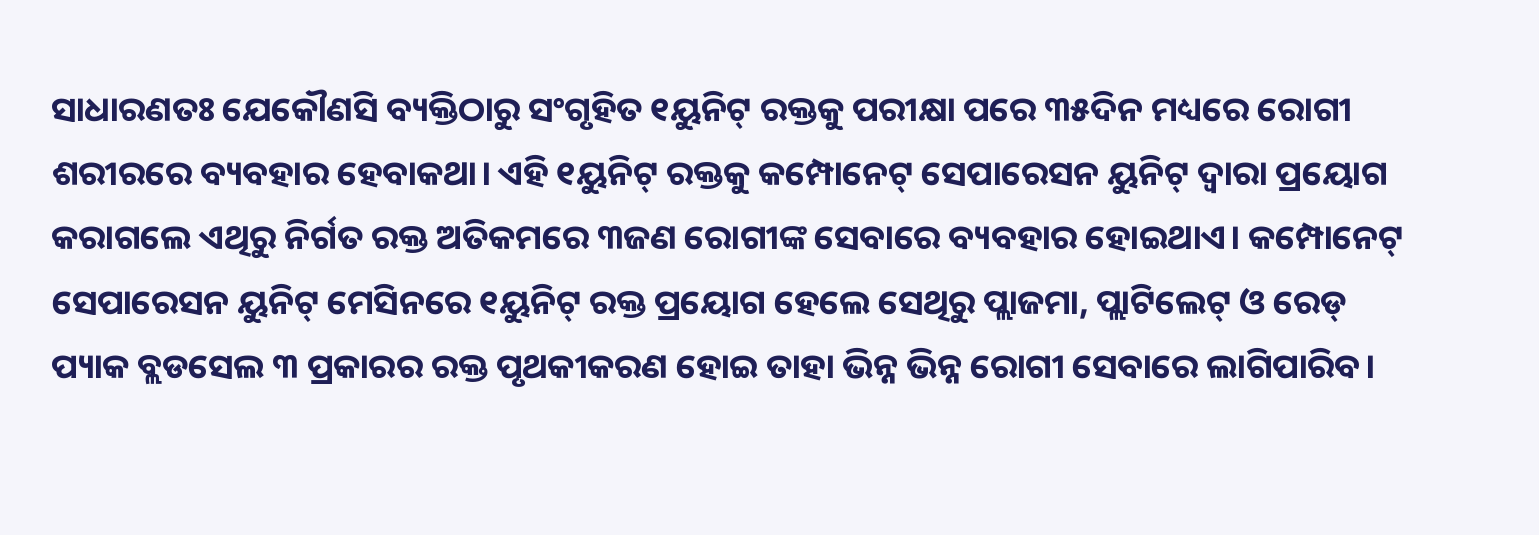ସାଧାରଣତଃ ଯେକୌଣସି ବ୍ୟକ୍ତିଠାରୁ ସଂଗୃହିତ ୧ୟୁନିଟ୍ ରକ୍ତକୁ ପରୀକ୍ଷା ପରେ ୩୫ଦିନ ମଧ୍ୟରେ ରୋଗୀ ଶରୀରରେ ବ୍ୟବହାର ହେବାକଥା। ଏହି ୧ୟୁନିଟ୍ ରକ୍ତକୁ କମ୍ପୋନେଟ୍ ସେପାରେସନ ୟୁନିଟ୍ ଦ୍ୱାରା ପ୍ରୟୋଗ କରାଗଲେ ଏଥିରୁ ନିର୍ଗତ ରକ୍ତ ଅତିକମରେ ୩ଜଣ ରୋଗୀଙ୍କ ସେବାରେ ବ୍ୟବହାର ହୋଇଥାଏ। କମ୍ପୋନେଟ୍ ସେପାରେସନ ୟୁନିଟ୍ ମେସିନରେ ୧ୟୁନିଟ୍ ରକ୍ତ ପ୍ରୟୋଗ ହେଲେ ସେଥିରୁ ପ୍ଲାଜମା, ପ୍ଲାଟିଲେଟ୍ ଓ ରେଡ୍ ପ୍ୟାକ ବ୍ଲଡସେଲ ୩ ପ୍ରକାରର ରକ୍ତ ପୃଥକୀକରଣ ହୋଇ ତାହା ଭିନ୍ନ ଭିନ୍ନ ରୋଗୀ ସେବାରେ ଲାଗିପାରିବ।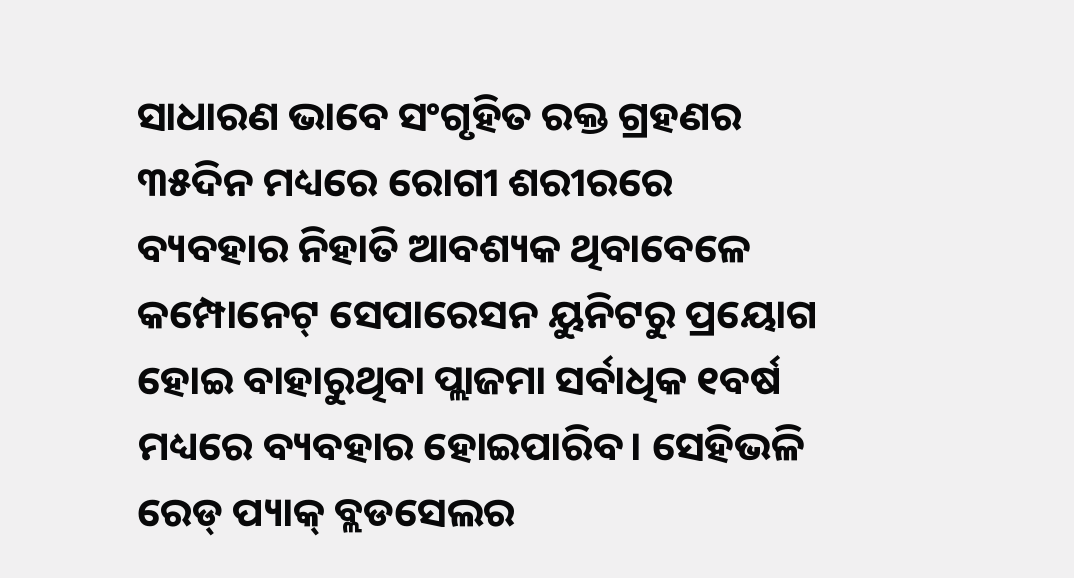ସାଧାରଣ ଭାବେ ସଂଗୃହିତ ରକ୍ତ ଗ୍ରହଣର ୩୫ଦିନ ମଧ୍ୟରେ ରୋଗୀ ଶରୀରରେ ବ୍ୟବହାର ନିହାତି ଆବଶ୍ୟକ ଥିବାବେଳେ କମ୍ପୋନେଟ୍ ସେପାରେସନ ୟୁନିଟରୁ ପ୍ରୟୋଗ ହୋଇ ବାହାରୁଥିବା ପ୍ଲାଜମା ସର୍ବାଧିକ ୧ବର୍ଷ ମଧ୍ୟରେ ବ୍ୟବହାର ହୋଇପାରିବ। ସେହିଭଳି ରେଡ୍ ପ୍ୟାକ୍ ବ୍ଲଡସେଲର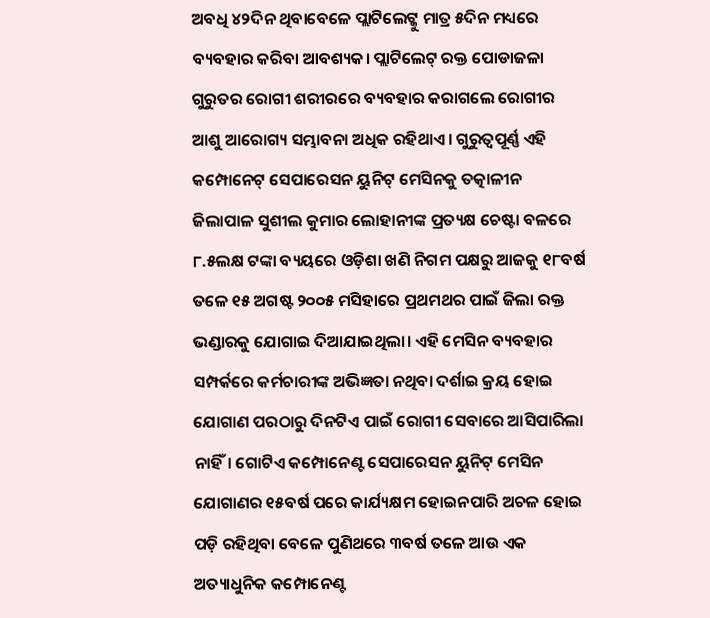ଅବଧି ୪୨ଦିନ ଥିବାବେଳେ ପ୍ଲାଟିଲେଟ୍କୁ ମାତ୍ର ୫ଦିନ ମଧ୍ୟରେ ବ୍ୟବହାର କରିବା ଆବଶ୍ୟକ। ପ୍ଲାଟିଲେଟ୍ ରକ୍ତ ପୋଡାଜଳା ଗୁରୁତର ରୋଗୀ ଶରୀରରେ ବ୍ୟବହାର କରାଗଲେ ରୋଗୀର ଆଶୁ ଆରୋଗ୍ୟ ସମ୍ଭାବନା ଅଧିକ ରହିଥାଏ। ଗୁରୁତ୍ୱପୂର୍ଣ୍ଣ ଏହି କମ୍ପୋନେଟ୍ ସେପାରେସନ ୟୁନିଟ୍ ମେସିନକୁ ତତ୍କାଳୀନ ଜିଲାପାଳ ସୁଶୀଲ କୁମାର ଲୋହାନୀଙ୍କ ପ୍ରତ୍ୟକ୍ଷ ଚେଷ୍ଟା ବଳରେ ୮.୫ଲକ୍ଷ ଟଙ୍କା ବ୍ୟୟରେ ଓଡ଼ିଶା ଖଣି ନିଗମ ପକ୍ଷରୁ ଆଜକୁ ୧୮ବର୍ଷ ତଳେ ୧୫ ଅଗଷ୍ଟ ୨୦୦୫ ମସିହାରେ ପ୍ରଥମଥର ପାଇଁ ଜିଲା ରକ୍ତ ଭଣ୍ଡାରକୁ ଯୋଗାଇ ଦିଆଯାଇଥିଲା। ଏହି ମେସିନ ବ୍ୟବହାର ସମ୍ପର୍କରେ କର୍ମଚାରୀଙ୍କ ଅଭିଜ୍ଞତା ନଥିବା ଦର୍ଶାଇ କ୍ରୟ ହୋଇ ଯୋଗାଣ ପରଠାରୁ ଦିନଟିଏ ପାଇଁ ରୋଗୀ ସେବାରେ ଆସିପାରିଲା ନାହିଁ। ଗୋଟିଏ କମ୍ପୋନେଣ୍ଟ ସେପାରେସନ ୟୁନିଟ୍ ମେସିନ ଯୋଗାଣର ୧୫ବର୍ଷ ପରେ କାର୍ଯ୍ୟକ୍ଷମ ହୋଇନପାରି ଅଚଳ ହୋଇ ପଡ଼ି ରହିଥିବା ବେଳେ ପୁଣିଥରେ ୩ବର୍ଷ ତଳେ ଆଉ ଏକ ଅତ୍ୟାଧୁନିକ କମ୍ପୋନେଣ୍ଟ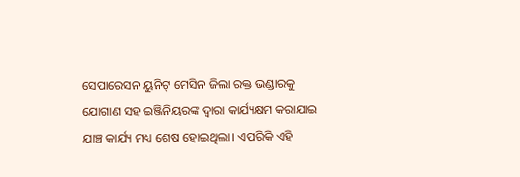ସେପାରେସନ ୟୁନିଟ୍ ମେସିନ ଜିଲା ରକ୍ତ ଭଣ୍ଡାରକୁ ଯୋଗାଣ ସହ ଇଞ୍ଜିନିୟରଙ୍କ ଦ୍ୱାରା କାର୍ଯ୍ୟକ୍ଷମ କରାଯାଇ ଯାଞ୍ଚ କାର୍ଯ୍ୟ ମଧ୍ୟ ଶେଷ ହୋଇଥିଲା। ଏପରିକି ଏହି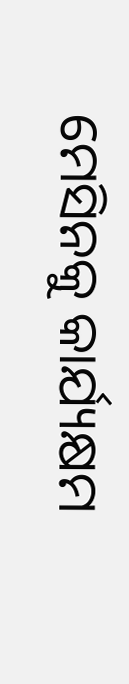ମେସିନକୁ କାର୍ଯ୍ୟକ୍ଷମ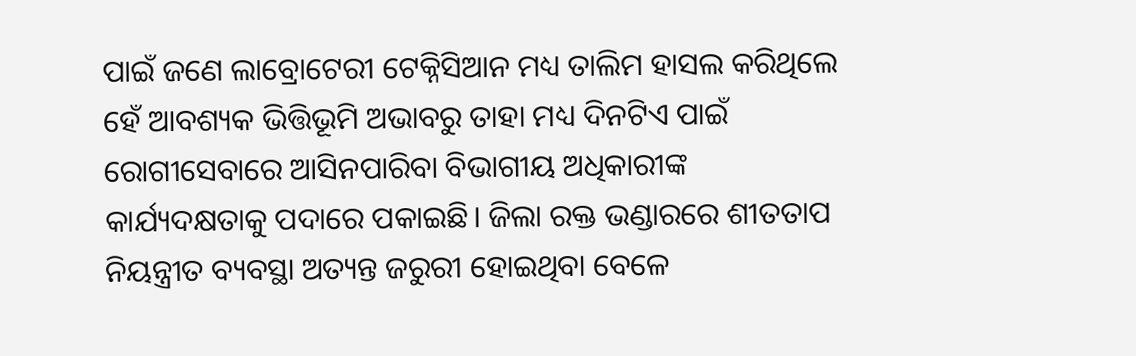ପାଇଁ ଜଣେ ଲାବ୍ରୋଟେରୀ ଟେକ୍ନିସିଆନ ମଧ୍ୟ ତାଲିମ ହାସଲ କରିଥିଲେ ହେଁ ଆବଶ୍ୟକ ଭିତ୍ତିଭୂମି ଅଭାବରୁ ତାହା ମଧ୍ୟ ଦିନଟିଏ ପାଇଁ ରୋଗୀସେବାରେ ଆସିନପାରିବା ବିଭାଗୀୟ ଅଧିକାରୀଙ୍କ କାର୍ଯ୍ୟଦକ୍ଷତାକୁ ପଦାରେ ପକାଇଛି। ଜିଲା ରକ୍ତ ଭଣ୍ଡାରରେ ଶୀତତାପ ନିୟନ୍ତ୍ରୀତ ବ୍ୟବସ୍ଥା ଅତ୍ୟନ୍ତ ଜରୁରୀ ହୋଇଥିବା ବେଳେ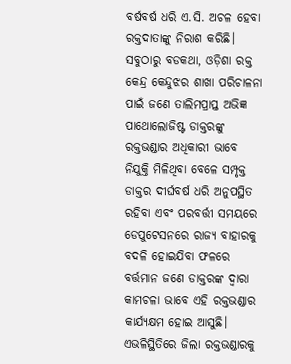ବର୍ଷବର୍ଷ ଧରି ଏ.ସି. ଅଚଳ ହେବା ରକ୍ତଦାତାଙ୍କୁ ନିରାଶ କରିଛି। ସବୁଠାରୁ ବଡକଥା, ଓଡ଼ିଶା ରକ୍ତ କେନ୍ଦ୍ର କେନ୍ଦୁଝର ଶାଖା ପରିଚାଳନା ପାଇଁ ଜଣେ ତାଲିମପ୍ରାପ୍ତ ଅଭିଜ୍ଞ ପାଥୋଲୋଜିଷ୍ଟ ଡାକ୍ତରଙ୍କୁ ରକ୍ତଭଣ୍ଡାର ଅଧିକାରୀ ଭାବେ ନିଯୁକ୍ତି ମିଳିଥିବା ବେଳେ ସମ୍ପୃକ୍ତ ଡାକ୍ତର ଦୀର୍ଘବର୍ଷ ଧରି ଅନୁପସ୍ଥିତ ରହିବା ଏବଂ ପରବର୍ତ୍ତୀ ସମୟରେ ଡେପୁଟେସନରେ ରାଜ୍ୟ ବାହାରକୁ ବଦଳି ହୋଇଯିବା ଫଳରେ ବର୍ତ୍ତମାନ ଜଣେ ଡାକ୍ତରଙ୍କ ଦ୍ୱାରା କାମଚଳା ଭାବେ ଏହି ରକ୍ତଭଣ୍ଡାର କାର୍ଯ୍ୟକ୍ଷମ ହୋଇ ଆସୁଛି। ଏଭଳିସ୍ଥିତିରେ ଜିଲା ରକ୍ତଭଣ୍ଡାରକୁ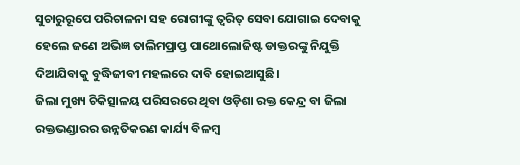ସୁଚାରୁରୂପେ ପରିଚାଳନା ସହ ରୋଗୀଙ୍କୁ ତ୍ୱରିତ୍ ସେବା ଯୋଗାଇ ଦେବାକୁ ହେଲେ ଜଣେ ଅଭିଜ୍ଞ ତାଲିମପ୍ରାପ୍ତ ପାଥୋଲୋଜିଷ୍ଟ ଡାକ୍ତରଙ୍କୁ ନିଯୁକ୍ତି ଦିଆଯିବାକୁ ବୁଦ୍ଧିଜୀବୀ ମହଲରେ ଦାବି ହୋଇଆସୁଛି।
ଜିଲା ମୁଖ୍ୟ ଚିକିତ୍ସାଳୟ ପରିସରରେ ଥିବା ଓଡ଼ିଶା ରକ୍ତ କେନ୍ଦ୍ର ବା ଜିଲା ରକ୍ତଭଣ୍ଡାରର ଉନ୍ନତିକରଣ କାର୍ଯ୍ୟ ବିଳମ୍ବ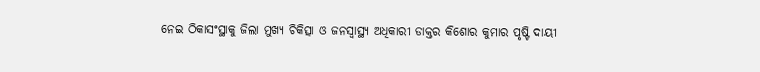ନେଇ ଠିକାସଂସ୍ଥାକୁ ଜିଲା ମୁଖ୍ୟ ଚିକିତ୍ସା ଓ ଜନସ୍ୱାସ୍ଥ୍ୟ ଅଧିକାରୀ ଡାକ୍ତର କିଶୋର କୁମାର ପୃଷ୍ଟି ଦାୟୀ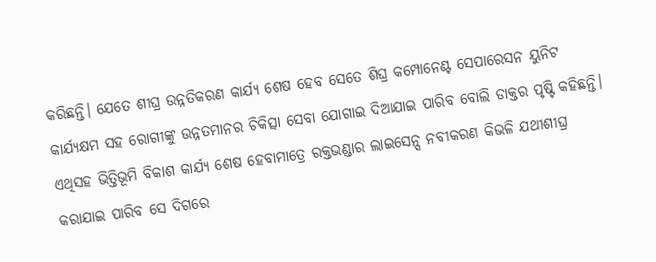କରିଛନ୍ତି। ଯେତେ ଶୀଘ୍ର ଉନ୍ନତିକରଣ କାର୍ଯ୍ୟ ଶେଷ ହେବ ସେତେ ଶିଘ୍ର କମ୍ପୋନେଣ୍ଟ ସେପାରେସନ ୟୁନିଟ କାର୍ଯ୍ୟକ୍ଷମ ସହ ରୋଗୀଙ୍କୁ ଉନ୍ନତମାନର ଚିକିତ୍ସା ସେବା ଯୋଗାଇ ଦିଆଯାଇ ପାରିବ ବୋଲି ଡାକ୍ତର ପୃଷ୍ଟି କହିଛନ୍ତି। ଏଥିସହ ଭିତ୍ତିଭୂମି ବିକାଶ କାର୍ଯ୍ୟ ଶେଷ ହେବାମାତ୍ରେ ରକ୍ତଭଣ୍ଡାର ଲାଇସେନ୍ସ ନବୀକରଣ କିଭଳି ଯଥୀଶୀଘ୍ର କରାଯାଇ ପାରିବ ସେ ଦିଗରେ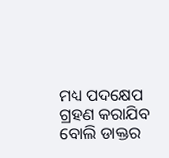ମଧ୍ୟ ପଦକ୍ଷେପ ଗ୍ରହଣ କରାଯିବ ବୋଲି ଡାକ୍ତର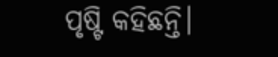ପୃଷ୍ଟି କହିଛନ୍ତି।